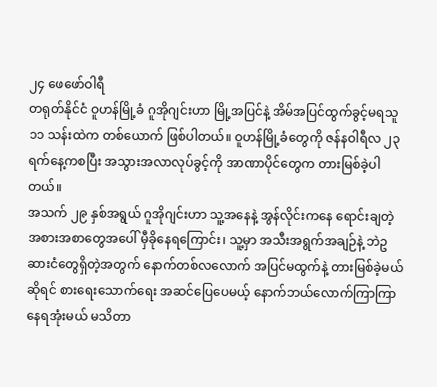၂၄ ဖေဖော်ဝါရီ
တရုတ်နိုင်ငံ ဝူဟန်မြို့ခံ ဂူအိုဂျင်းဟာ မြို့အပြင်နဲ့ အိမ်အပြင်ထွက်ခွင့်မရသူ ၁၁ သန်းထဲက တစ်ယောက် ဖြစ်ပါတယ်။ ဝူဟန်မြို့ခံတွေကို ဇန်နဝါရီလ ၂၃ ရက်နေ့ကစပြီး အသွားအလာလုပ်ခွင့်ကို အာဏာပိုင်တွေက တားမြစ်ခဲ့ပါတယ်။
အသက် ၂၉ နှစ်အရွယ် ဂူအိုဂျင်းဟာ သူ့အနေနဲ့ အွန်လိုင်းကနေ ရောင်းချတဲ့ အစားအစာတွေအပေါ် မှီခိုနေရကြောင်း၊ သူ့မှာ အသီးအရွက်အချဉ်နဲ့ ဘဲဥဆားငံတွေရှိတဲ့အတွက် နောက်တစ်လလောက် အပြင်မထွက်နဲ့ တားမြစ်ခဲ့မယ်ဆိုရင် စားရေးသောက်ရေး အဆင်ပြေပေမယ့် နောက်ဘယ်လောက်ကြာကြာ နေရအုံးမယ် မသိတာ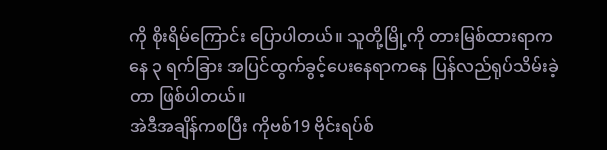ကို စိုးရိမ်ကြောင်း ပြောပါတယ်။ သူတို့မြို့ကို တားမြစ်ထားရာကနေ ၃ ရက်ခြား အပြင်ထွက်ခွင့်ပေးနေရာကနေ ပြန်လည်ရုပ်သိမ်းခဲ့တာ ဖြစ်ပါတယ်။
အဲဒီအချိန်ကစပြီး ကိုဗစ်19 ဗိုင်းရပ်စ်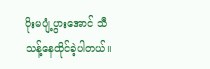ပိုးမပျံ့ပွားအောင် သီသန့်နေထိုင်ခဲ့ပါတယ်။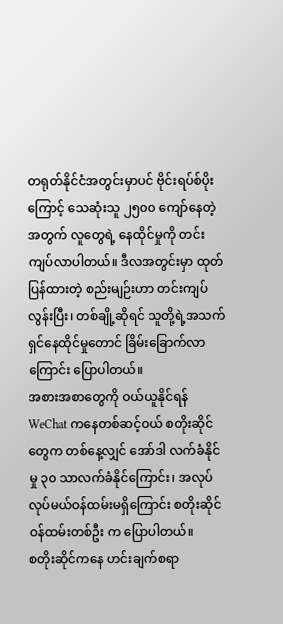တရုတ်နိုင်ငံအတွင်းမှာပင် ဗိုင်းရပ်စ်ပိုးကြောင့် သေဆုံးသူ ၂၅၀၀ ကျော်နေတဲ့အတွက် လူတွေရဲ့ နေထိုင်မှုကို တင်းကျပ်လာပါတယ်။ ဒီလအတွင်းမှာ ထုတ်ပြန်ထားတဲ့ စည်းမျဉ်းဟာ တင်းကျပ်လွန်းပြီး၊ တစ်ချို့ဆိုရင် သူတို့ရဲ့အသက်ရှင်နေထိုင်မှုတောင် ခြိမ်းခြောက်လာကြောင်း ပြောပါတယ်။
အစားအစာတွေကို ဝယ်ယူနိုင်ရန် WeChat ကနေတစ်ဆင့်ဝယ် စတိုးဆိုင်တွေက တစ်နေ့လျှင် အော်ဒါ လက်ခံနိုင်မှု ၃၀ သာလက်ခံနိုင်ကြောင်း၊ အလုပ်လုပ်မယ်ဝန်ထမ်းမရှိကြောင်း စတိုးဆိုင်ဝန်ထမ်းတစ်ဦး က ပြောပါတယ်။
စတိုးဆိုင်ကနေ ဟင်းချက်စရာ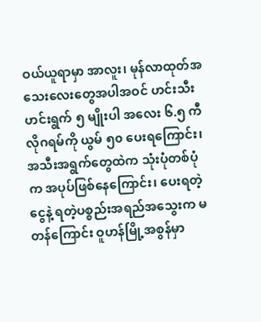ဝယ်ယူရာမှာ အာလူး၊ မုန်လာထုတ်အသေးလေးတွေအပါအဝင် ဟင်းသီးဟင်းရွက် ၅ မျိုးပါ အလေး ၆.၅ ကီလိုဂရမ်ကို ယွမ် ၅၀ ပေးရကြောင်း၊ အသီးအရွက်တွေထဲက သုံးပုံတစ်ပုံက အပုပ်ဖြစ်နေကြောင်း၊ ပေးရတဲ့ငွေနဲ့ ရတဲ့ပစ္စည်းအရည်အသွေးက မတန်ကြောင်း ဝူဟန်မြို့အစွန်မှာ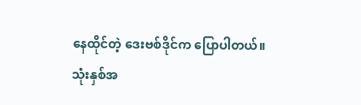နေထိုင်တဲ့ ဒေးဗစ်ဒိုင်က ပြောပါတယ်။
သုံးနှစ်အ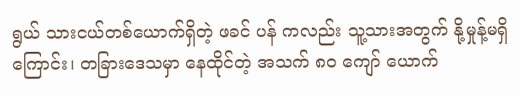ရွယ် သားငယ်တစ်ယောက်ရှိတဲ့ ဖခင် ပန် ကလည်း သူ့သားအတွက် နို့မှုန့်မရှိကြောင်း၊ တခြားဒေသမှာ နေထိုင်တဲ့ အသက် ၈၀ ကျော် ယောက်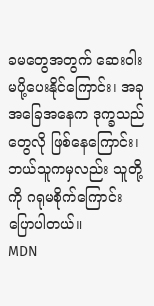ခမတွေအတွက် ဆေးဝါးမပို့ပေးနိုင်ကြောင်း၊ အခုအခြေအနေက ဒုက္ခသည်တွေလို ဖြစ်နေကြောင်း၊ ဘယ်သူကမှလည်း သူတို့ကို ဂရုမစိုက်ကြောင်း ပြောပါတယ်။
MDN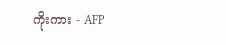ကိုးကား - AFP